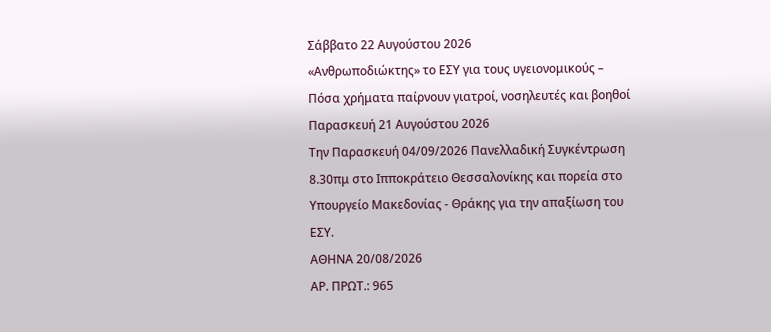Σάββατο 22 Αυγούστου 2026
«Ανθρωποδιώκτης» το ΕΣΥ για τους υγειονομικούς – Πόσα χρήματα παίρνουν γιατροί, νοσηλευτές και βοηθοί
Παρασκευή 21 Αυγούστου 2026
Την Παρασκευή 04/09/2026 Πανελλαδική Συγκέντρωση 8.30πμ στο Ιπποκράτειο Θεσσαλονίκης και πορεία στο Υπουργείο Μακεδονίας - Θράκης για την απαξίωση του ΕΣΥ.
ΑΘΗΝΑ 20/08/2026
ΑΡ. ΠΡΩΤ.: 965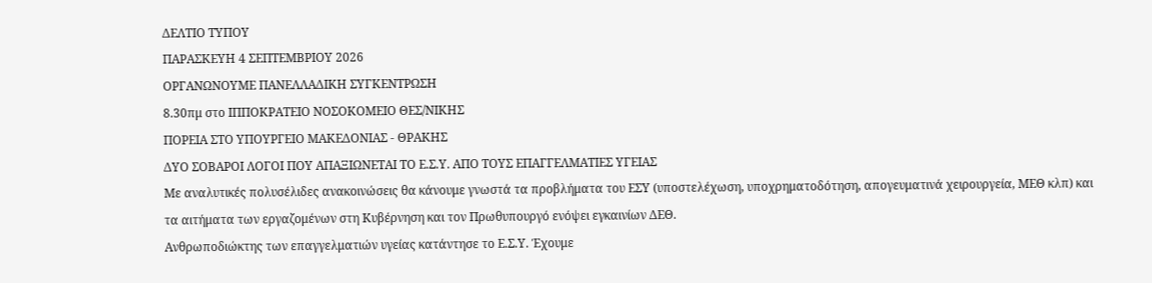ΔΕΛΤΙΟ ΤΥΠΟΥ
ΠΑΡΑΣΚΕΥΗ 4 ΣΕΠΤΕΜΒΡΙΟΥ 2026
ΟΡΓΑΝΩΝΟΥΜΕ ΠΑΝΕΛΛΑΔΙΚΗ ΣΥΓΚΕΝΤΡΩΣΗ
8.30πμ στο ΙΠΠΟΚΡΑΤΕΙΟ ΝΟΣΟΚΟΜΕΙΟ ΘΕΣ/ΝΙΚΗΣ
ΠΟΡΕΙΑ ΣΤΟ ΥΠΟΥΡΓΕΙΟ ΜΑΚΕΔΟΝΙΑΣ - ΘΡΑΚΗΣ
ΔΥΟ ΣΟΒΑΡΟΙ ΛΟΓΟΙ ΠΟΥ ΑΠΑΞΙΩΝΕΤΑΙ ΤΟ Ε.Σ.Υ. ΑΠΟ ΤΟΥΣ ΕΠΑΓΓΕΛΜΑΤΙΕΣ ΥΓΕΙΑΣ
Με αναλυτικές πολυσέλιδες ανακοινώσεις θα κάνουμε γνωστά τα προβλήματα του ΕΣΥ (υποστελέχωση, υποχρηματοδότηση, απογευματινά χειρουργεία, ΜΕΘ κλπ) και τα αιτήματα των εργαζομένων στη Κυβέρνηση και τον Πρωθυπουργό ενόψει εγκαινίων ΔΕΘ.
Ανθρωποδιώκτης των επαγγελματιών υγείας κατάντησε το Ε.Σ.Υ. Έχουμε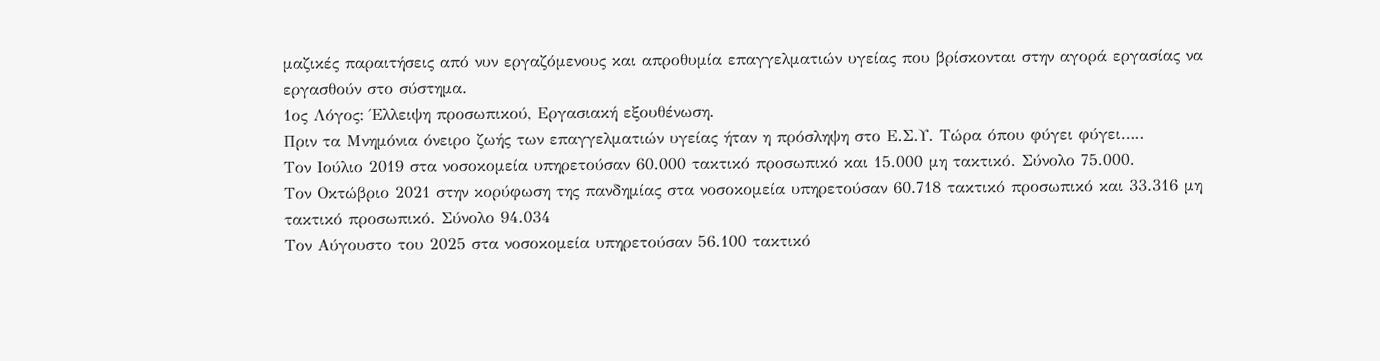μαζικές παραιτήσεις από νυν εργαζόμενους και απροθυμία επαγγελματιών υγείας που βρίσκονται στην αγορά εργασίας να εργασθούν στο σύστημα.
1ος Λόγος: Έλλειψη προσωπικού, Εργασιακή εξουθένωση.
Πριν τα Μνημόνια όνειρο ζωής των επαγγελματιών υγείας ήταν η πρόσληψη στο Ε.Σ.Υ. Τώρα όπου φύγει φύγει…..
Τον Ιούλιο 2019 στα νοσοκομεία υπηρετούσαν 60.000 τακτικό προσωπικό και 15.000 μη τακτικό. Σύνολο 75.000.
Τον Οκτώβριο 2021 στην κορύφωση της πανδημίας στα νοσοκομεία υπηρετούσαν 60.718 τακτικό προσωπικό και 33.316 μη τακτικό προσωπικό. Σύνολο 94.034
Τον Αύγουστο του 2025 στα νοσοκομεία υπηρετούσαν 56.100 τακτικό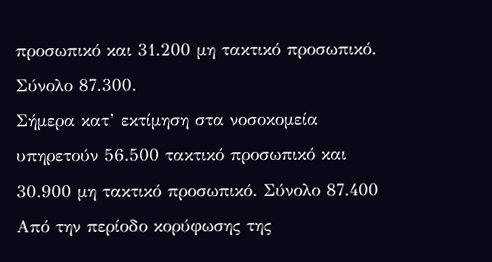προσωπικό και 31.200 μη τακτικό προσωπικό. Σύνολο 87.300.
Σήμερα κατ’ εκτίμηση στα νοσοκομεία υπηρετούν 56.500 τακτικό προσωπικό και 30.900 μη τακτικό προσωπικό. Σύνολο 87.400
Από την περίοδο κορύφωσης της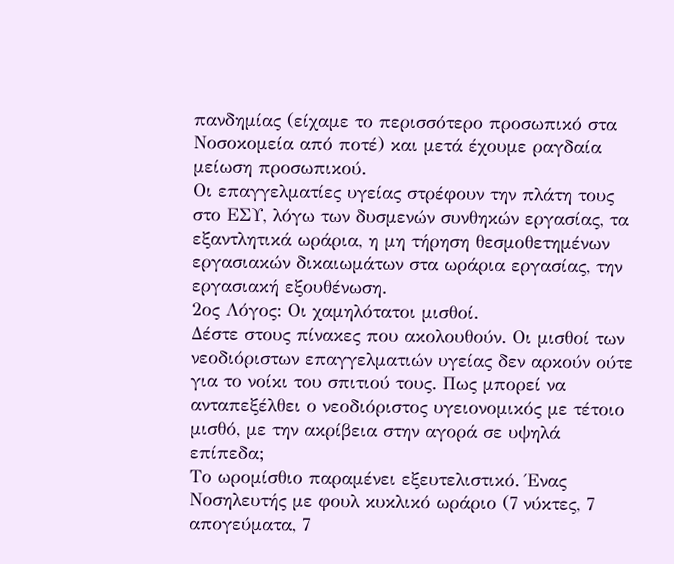πανδημίας (είχαμε το περισσότερο προσωπικό στα Νοσοκομεία από ποτέ) και μετά έχουμε ραγδαία μείωση προσωπικού.
Οι επαγγελματίες υγείας στρέφουν την πλάτη τους στο ΕΣΥ, λόγω των δυσμενών συνθηκών εργασίας, τα εξαντλητικά ωράρια, η μη τήρηση θεσμοθετημένων εργασιακών δικαιωμάτων στα ωράρια εργασίας, την εργασιακή εξουθένωση.
2ος Λόγος: Οι χαμηλότατοι μισθοί.
Δέστε στους πίνακες που ακολουθούν. Οι μισθοί των νεοδιόριστων επαγγελματιών υγείας δεν αρκούν ούτε για το νοίκι του σπιτιού τους. Πως μπορεί να ανταπεξέλθει ο νεοδιόριστος υγειονομικός με τέτοιο μισθό, με την ακρίβεια στην αγορά σε υψηλά επίπεδα;
Το ωρομίσθιο παραμένει εξευτελιστικό. Ένας Νοσηλευτής με φουλ κυκλικό ωράριο (7 νύκτες, 7 απογεύματα, 7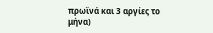πρωϊνά και 3 αργίες το μήνα)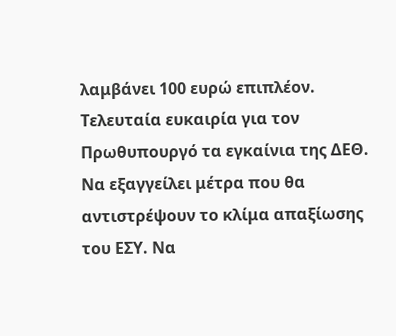λαμβάνει 100 ευρώ επιπλέον.
Τελευταία ευκαιρία για τον Πρωθυπουργό τα εγκαίνια της ΔΕΘ. Να εξαγγείλει μέτρα που θα αντιστρέψουν το κλίμα απαξίωσης του ΕΣΥ. Να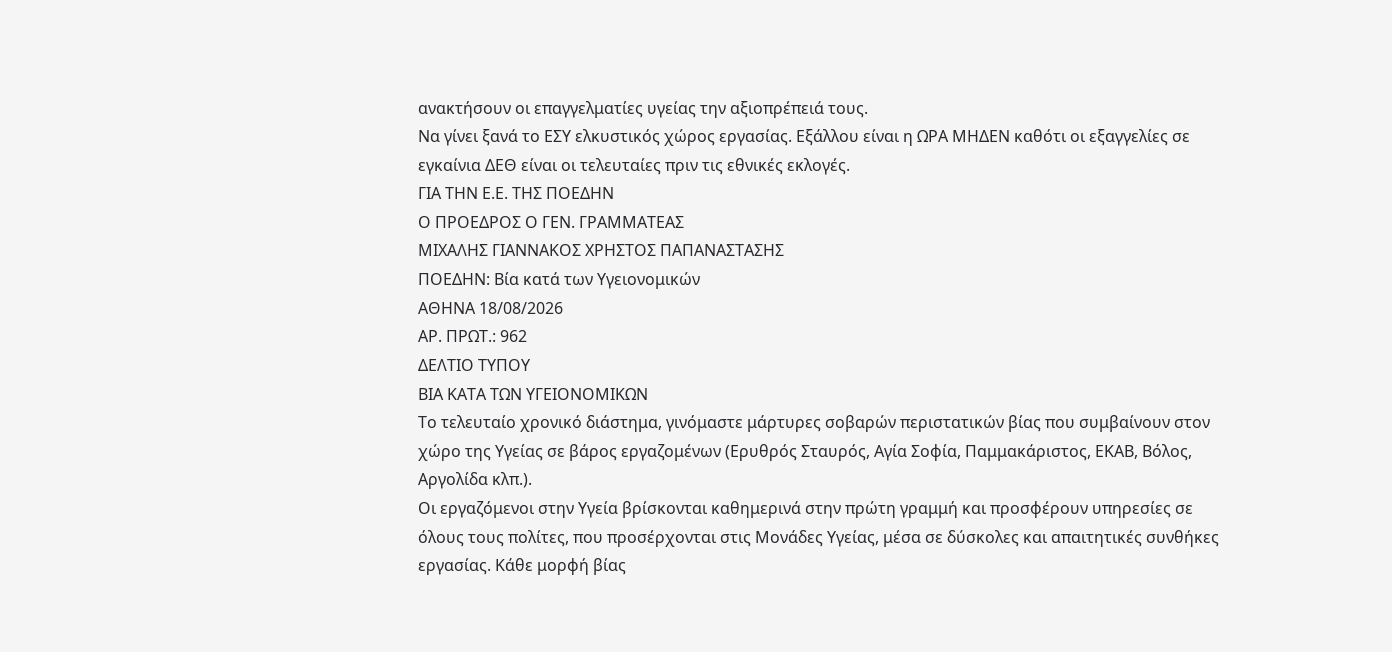ανακτήσουν οι επαγγελματίες υγείας την αξιοπρέπειά τους.
Να γίνει ξανά το ΕΣΥ ελκυστικός χώρος εργασίας. Εξάλλου είναι η ΩΡΑ ΜΗΔΕΝ καθότι οι εξαγγελίες σε εγκαίνια ΔΕΘ είναι οι τελευταίες πριν τις εθνικές εκλογές.
ΓΙΑ ΤΗΝ Ε.Ε. ΤΗΣ ΠΟΕΔΗΝ
Ο ΠΡΟΕΔΡΟΣ Ο ΓΕΝ. ΓΡΑΜΜΑΤΕΑΣ
ΜΙΧΑΛΗΣ ΓΙΑΝΝΑΚΟΣ ΧΡΗΣΤΟΣ ΠΑΠΑΝΑΣΤΑΣΗΣ
ΠΟΕΔΗΝ: Βία κατά των Υγειονομικών
ΑΘΗΝΑ 18/08/2026
ΑΡ. ΠΡΩΤ.: 962
ΔΕΛΤΙΟ ΤΥΠΟΥ
ΒΙΑ ΚΑΤΑ ΤΩΝ ΥΓΕΙΟΝΟΜΙΚΩΝ
Το τελευταίο χρονικό διάστημα, γινόμαστε μάρτυρες σοβαρών περιστατικών βίας που συμβαίνουν στον χώρο της Υγείας σε βάρος εργαζομένων (Ερυθρός Σταυρός, Αγία Σοφία, Παμμακάριστος, ΕΚΑΒ, Βόλος, Αργολίδα κλπ.).
Οι εργαζόμενοι στην Υγεία βρίσκονται καθημερινά στην πρώτη γραμμή και προσφέρουν υπηρεσίες σε όλους τους πολίτες, που προσέρχονται στις Μονάδες Υγείας, μέσα σε δύσκολες και απαιτητικές συνθήκες εργασίας. Κάθε μορφή βίας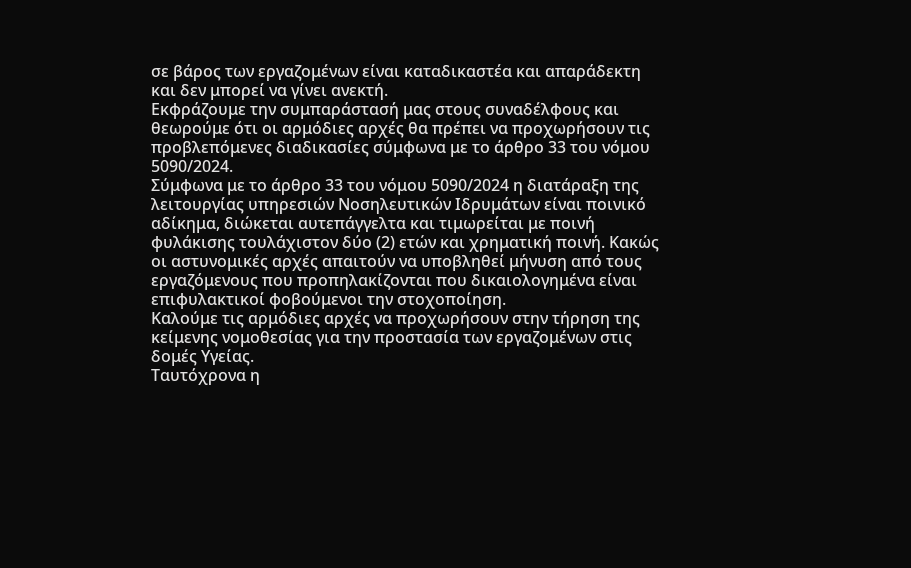σε βάρος των εργαζομένων είναι καταδικαστέα και απαράδεκτη και δεν μπορεί να γίνει ανεκτή.
Εκφράζουμε την συμπαράστασή μας στους συναδέλφους και θεωρούμε ότι οι αρμόδιες αρχές θα πρέπει να προχωρήσουν τις προβλεπόμενες διαδικασίες σύμφωνα με το άρθρο 33 του νόμου 5090/2024.
Σύμφωνα με το άρθρο 33 του νόμου 5090/2024 η διατάραξη της λειτουργίας υπηρεσιών Νοσηλευτικών Ιδρυμάτων είναι ποινικό αδίκημα, διώκεται αυτεπάγγελτα και τιμωρείται με ποινή φυλάκισης τουλάχιστον δύο (2) ετών και χρηματική ποινή. Κακώς οι αστυνομικές αρχές απαιτούν να υποβληθεί μήνυση από τους εργαζόμενους που προπηλακίζονται που δικαιολογημένα είναι επιφυλακτικοί φοβούμενοι την στοχοποίηση.
Καλούμε τις αρμόδιες αρχές να προχωρήσουν στην τήρηση της κείμενης νομοθεσίας για την προστασία των εργαζομένων στις δομές Υγείας.
Ταυτόχρονα η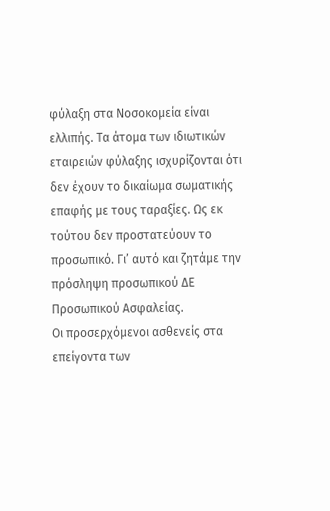φύλαξη στα Νοσοκομεία είναι ελλιπής. Τα άτομα των ιδιωτικών εταιρειών φύλαξης ισχυρίζονται ότι δεν έχουν το δικαίωμα σωματικής επαφής με τους ταραξίες. Ως εκ τούτου δεν προστατεύουν το προσωπικό. Γι’ αυτό και ζητάμε την πρόσληψη προσωπικού ΔΕ Προσωπικού Ασφαλείας.
Οι προσερχόμενοι ασθενείς στα επείγοντα των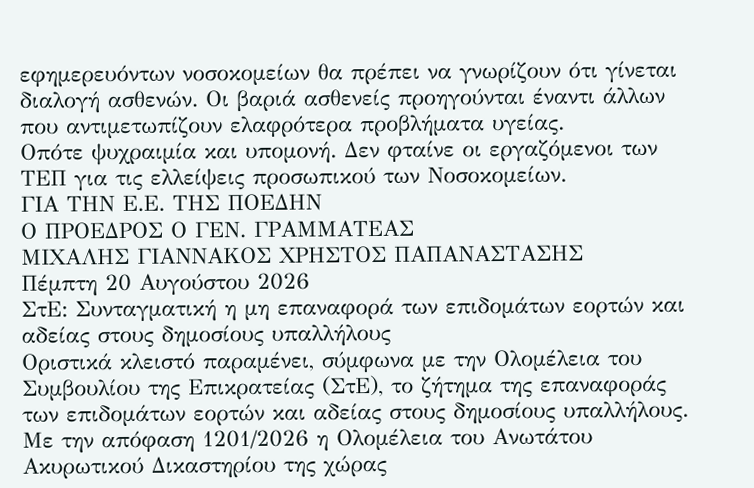εφημερευόντων νοσοκομείων θα πρέπει να γνωρίζουν ότι γίνεται διαλογή ασθενών. Οι βαριά ασθενείς προηγούνται έναντι άλλων που αντιμετωπίζουν ελαφρότερα προβλήματα υγείας.
Οπότε ψυχραιμία και υπομονή. Δεν φταίνε οι εργαζόμενοι των ΤΕΠ για τις ελλείψεις προσωπικού των Νοσοκομείων.
ΓΙΑ ΤΗΝ Ε.Ε. ΤΗΣ ΠΟΕΔΗΝ
Ο ΠΡΟΕΔΡΟΣ Ο ΓΕΝ. ΓΡΑΜΜΑΤΕΑΣ
ΜΙΧΑΛΗΣ ΓΙΑΝΝΑΚΟΣ ΧΡΗΣΤΟΣ ΠΑΠΑΝΑΣΤΑΣΗΣ
Πέμπτη 20 Αυγούστου 2026
ΣτΕ: Συνταγματική η μη επαναφορά των επιδομάτων εορτών και αδείας στους δημοσίους υπαλλήλους
Οριστικά κλειστό παραμένει, σύμφωνα με την Ολομέλεια του Συμβουλίου της Επικρατείας (ΣτΕ), το ζήτημα της επαναφοράς των επιδομάτων εορτών και αδείας στους δημοσίους υπαλλήλους.
Με την απόφαση 1201/2026 η Ολομέλεια του Ανωτάτου Ακυρωτικού Δικαστηρίου της χώρας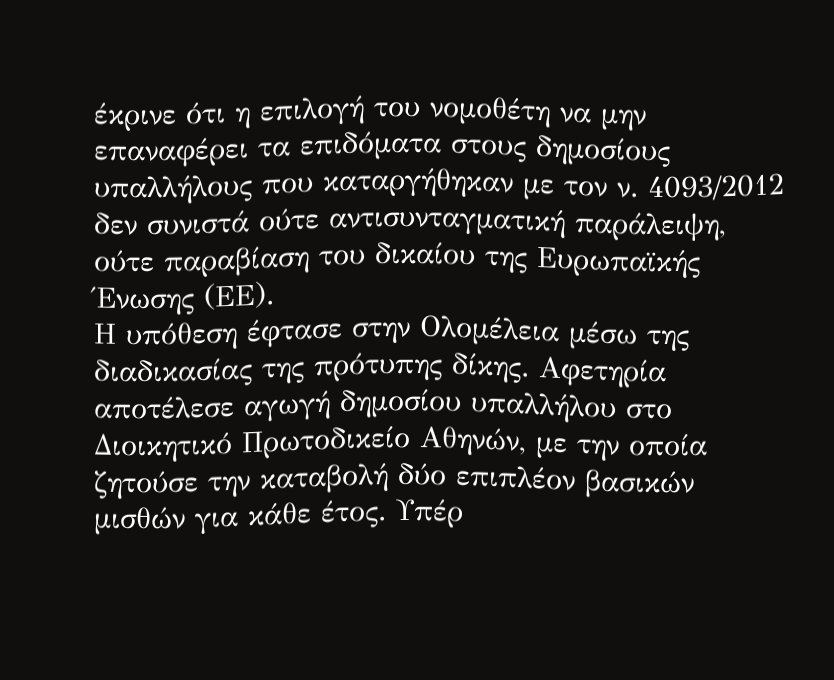έκρινε ότι η επιλογή του νομοθέτη να μην επαναφέρει τα επιδόματα στους δημοσίους υπαλλήλους που καταργήθηκαν με τον ν. 4093/2012 δεν συνιστά ούτε αντισυνταγματική παράλειψη, ούτε παραβίαση του δικαίου της Ευρωπαϊκής Ένωσης (ΕΕ).
Η υπόθεση έφτασε στην Ολομέλεια μέσω της διαδικασίας της πρότυπης δίκης. Αφετηρία αποτέλεσε αγωγή δημοσίου υπαλλήλου στο Διοικητικό Πρωτοδικείο Αθηνών, με την οποία ζητούσε την καταβολή δύο επιπλέον βασικών μισθών για κάθε έτος. Υπέρ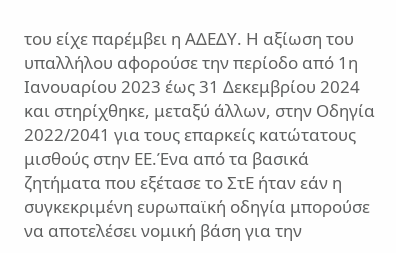του είχε παρέμβει η ΑΔΕΔΥ. Η αξίωση του υπαλλήλου αφορούσε την περίοδο από 1η Ιανουαρίου 2023 έως 31 Δεκεμβρίου 2024 και στηρίχθηκε, μεταξύ άλλων, στην Οδηγία 2022/2041 για τους επαρκείς κατώτατους μισθούς στην ΕΕ.Ένα από τα βασικά ζητήματα που εξέτασε το ΣτΕ ήταν εάν η συγκεκριμένη ευρωπαϊκή οδηγία μπορούσε να αποτελέσει νομική βάση για την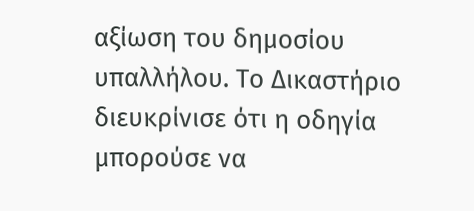αξίωση του δημοσίου υπαλλήλου. Το Δικαστήριο διευκρίνισε ότι η οδηγία μπορούσε να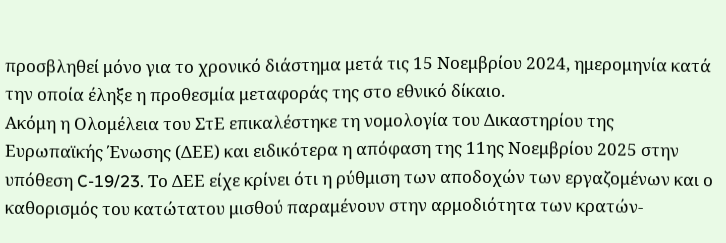προσβληθεί μόνο για το χρονικό διάστημα μετά τις 15 Νοεμβρίου 2024, ημερομηνία κατά την οποία έληξε η προθεσμία μεταφοράς της στο εθνικό δίκαιο.
Ακόμη η Ολομέλεια του ΣτΕ επικαλέστηκε τη νομολογία του Δικαστηρίου της Ευρωπαϊκής Ένωσης (ΔΕΕ) και ειδικότερα η απόφαση της 11ης Νοεμβρίου 2025 στην υπόθεση C-19/23. Το ΔΕΕ είχε κρίνει ότι η ρύθμιση των αποδοχών των εργαζομένων και ο καθορισμός του κατώτατου μισθού παραμένουν στην αρμοδιότητα των κρατών-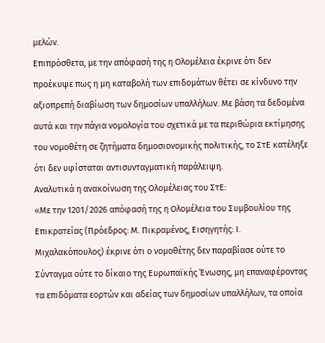μελών.
Επιπρόσθετα, με την απόφασή της η Ολομέλεια έκρινε ότι δεν προέκυψε πως η μη καταβολή των επιδομάτων θέτει σε κίνδυνο την αξιοπρεπή διαβίωση των δημοσίων υπαλλήλων. Με βάση τα δεδομένα αυτά και την πάγια νομολογία του σχετικά με τα περιθώρια εκτίμησης του νομοθέτη σε ζητήματα δημοσιονομικής πολιτικής, το ΣτΕ κατέληξε ότι δεν υφίσταται αντισυνταγματική παράλειψη.
Αναλυτικά η ανακοίνωση της Ολομέλειας του ΣτΕ:
«Με την 1201/2026 απόφασή της η Ολομέλεια του Συμβουλίου της Επικρατείας (Πρόεδρος: Μ. Πικραμένος, Εισηγητής: Ι. Μιχαλακόπουλος) έκρινε ότι ο νομοθέτης δεν παραβίασε ούτε το Σύνταγμα ούτε το δίκαιο της Ευρωπαϊκής Ένωσης, μη επαναφέροντας τα επιδόματα εορτών και αδείας των δημοσίων υπαλλήλων, τα οποία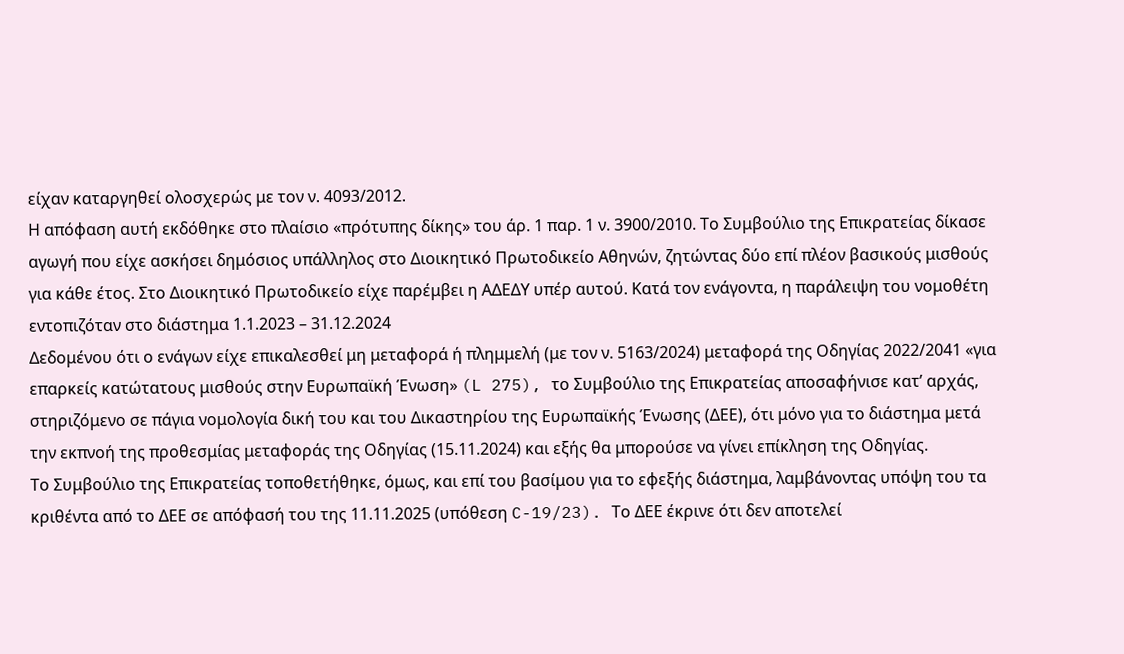είχαν καταργηθεί ολοσχερώς με τον ν. 4093/2012.
Η απόφαση αυτή εκδόθηκε στο πλαίσιο «πρότυπης δίκης» του άρ. 1 παρ. 1 ν. 3900/2010. Το Συμβούλιο της Επικρατείας δίκασε αγωγή που είχε ασκήσει δημόσιος υπάλληλος στο Διοικητικό Πρωτοδικείο Αθηνών, ζητώντας δύο επί πλέον βασικούς μισθούς για κάθε έτος. Στο Διοικητικό Πρωτοδικείο είχε παρέμβει η ΑΔΕΔΥ υπέρ αυτού. Κατά τον ενάγοντα, η παράλειψη του νομοθέτη εντοπιζόταν στο διάστημα 1.1.2023 – 31.12.2024
Δεδομένου ότι ο ενάγων είχε επικαλεσθεί μη μεταφορά ή πλημμελή (με τον ν. 5163/2024) μεταφορά της Οδηγίας 2022/2041 «για επαρκείς κατώτατους μισθούς στην Ευρωπαϊκή Ένωση» (L 275), το Συμβούλιο της Επικρατείας αποσαφήνισε κατ’ αρχάς, στηριζόμενο σε πάγια νομολογία δική του και του Δικαστηρίου της Ευρωπαϊκής Ένωσης (ΔΕΕ), ότι μόνο για το διάστημα μετά την εκπνοή της προθεσμίας μεταφοράς της Οδηγίας (15.11.2024) και εξής θα μπορούσε να γίνει επίκληση της Οδηγίας.
Το Συμβούλιο της Επικρατείας τοποθετήθηκε, όμως, και επί του βασίμου για το εφεξής διάστημα, λαμβάνοντας υπόψη του τα κριθέντα από το ΔΕΕ σε απόφασή του της 11.11.2025 (υπόθεση C-19/23). Το ΔΕΕ έκρινε ότι δεν αποτελεί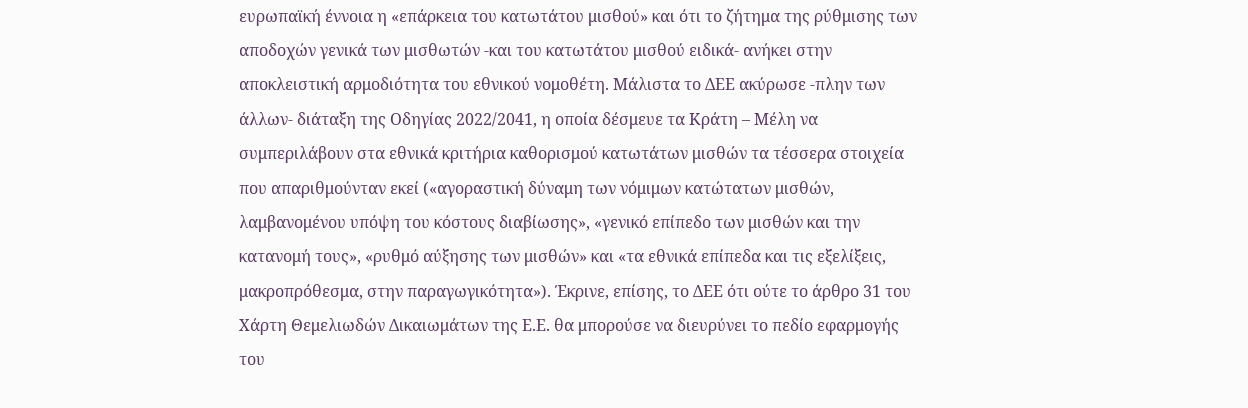ευρωπαϊκή έννοια η «επάρκεια του κατωτάτου μισθού» και ότι το ζήτημα της ρύθμισης των αποδοχών γενικά των μισθωτών -και του κατωτάτου μισθού ειδικά- ανήκει στην αποκλειστική αρμοδιότητα του εθνικού νομοθέτη. Μάλιστα το ΔΕΕ ακύρωσε -πλην των άλλων- διάταξη της Οδηγίας 2022/2041, η οποία δέσμευε τα Κράτη – Μέλη να συμπεριλάβουν στα εθνικά κριτήρια καθορισμού κατωτάτων μισθών τα τέσσερα στοιχεία που απαριθμούνταν εκεί («αγοραστική δύναμη των νόμιμων κατώτατων μισθών, λαμβανομένου υπόψη του κόστους διαβίωσης», «γενικό επίπεδο των μισθών και την κατανομή τους», «ρυθμό αύξησης των μισθών» και «τα εθνικά επίπεδα και τις εξελίξεις, μακροπρόθεσμα, στην παραγωγικότητα»). Έκρινε, επίσης, το ΔΕΕ ότι ούτε το άρθρο 31 του Χάρτη Θεμελιωδών Δικαιωμάτων της Ε.Ε. θα μπορούσε να διευρύνει το πεδίο εφαρμογής του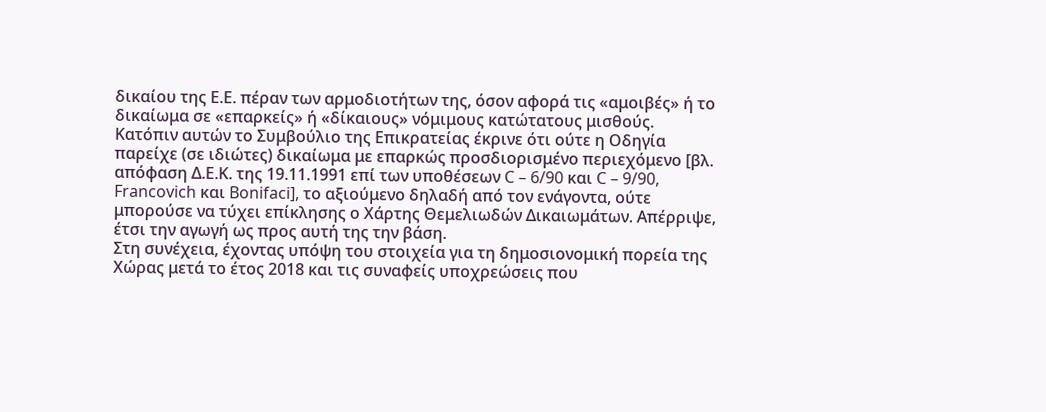δικαίου της Ε.Ε. πέραν των αρμοδιοτήτων της, όσον αφορά τις «αμοιβές» ή το δικαίωμα σε «επαρκείς» ή «δίκαιους» νόμιμους κατώτατους μισθούς.
Κατόπιν αυτών το Συμβούλιο της Επικρατείας έκρινε ότι ούτε η Οδηγία παρείχε (σε ιδιώτες) δικαίωμα με επαρκώς προσδιορισμένο περιεχόμενο [βλ. απόφαση Δ.Ε.Κ. της 19.11.1991 επί των υποθέσεων C – 6/90 και C – 9/90, Francovich και Bonifaci], το αξιούμενο δηλαδή από τον ενάγοντα, ούτε μπορούσε να τύχει επίκλησης ο Χάρτης Θεμελιωδών Δικαιωμάτων. Απέρριψε, έτσι την αγωγή ως προς αυτή της την βάση.
Στη συνέχεια, έχοντας υπόψη του στοιχεία για τη δημοσιονομική πορεία της Χώρας μετά το έτος 2018 και τις συναφείς υποχρεώσεις που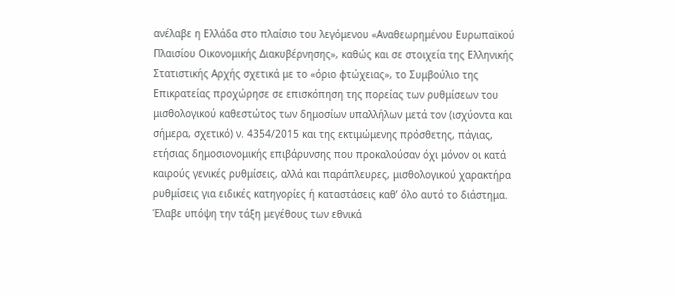ανέλαβε η Ελλάδα στο πλαίσιο του λεγόμενου «Αναθεωρημένου Ευρωπαϊκού Πλαισίου Οικονομικής Διακυβέρνησης», καθώς και σε στοιχεία της Ελληνικής Στατιστικής Αρχής σχετικά με το «όριο φτώχειας», το Συμβούλιο της Επικρατείας προχώρησε σε επισκόπηση της πορείας των ρυθμίσεων του μισθολογικού καθεστώτος των δημοσίων υπαλλήλων μετά τον (ισχύοντα και σήμερα, σχετικό) ν. 4354/2015 και της εκτιμώμενης πρόσθετης, πάγιας, ετήσιας δημοσιονομικής επιβάρυνσης που προκαλούσαν όχι μόνον οι κατά καιρούς γενικές ρυθμίσεις, αλλά και παράπλευρες, μισθολογικού χαρακτήρα ρυθμίσεις για ειδικές κατηγορίες ή καταστάσεις καθ’ όλο αυτό το διάστημα. Έλαβε υπόψη την τάξη μεγέθους των εθνικά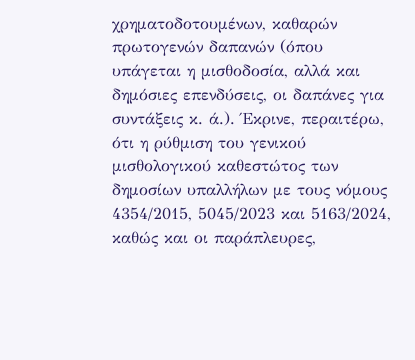χρηματοδοτουμένων, καθαρών πρωτογενών δαπανών (όπου υπάγεται η μισθοδοσία, αλλά και δημόσιες επενδύσεις, οι δαπάνες για συντάξεις κ. ά.). Έκρινε, περαιτέρω, ότι η ρύθμιση του γενικού μισθολογικού καθεστώτος των δημοσίων υπαλλήλων με τους νόμους 4354/2015, 5045/2023 και 5163/2024, καθώς και οι παράπλευρες,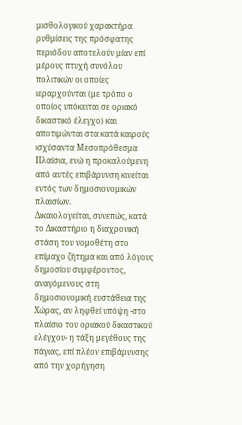μισθολογικού χαρακτήρα ρυθμίσεις της πρόσφατης περιόδου αποτελούν μίαν επί μέρους πτυχή συνόλου πολιτικών οι οποίες ιεραρχούνται (με τρόπο ο οποίος υπόκειται σε οριακό δικαστικό έλεγχο) και αποτιμώνται στα κατά καιρούς ισχύσαντα Μεσοπρόθεσμα Πλαίσια, ενώ η προκαλούμενη από αυτές επιβάρυνση κινείται εντός των δημοσιονομικών πλαισίων.
Δικαιολογείται, συνεπώς, κατά το Δικαστήριο η διαχρονική στάση του νομοθέτη στο επίμαχο ζήτημα και από λόγους δημοσίου συμφέροντος, αναγόμενους στη δημοσιονομική ευστάθεια της Χώρας, αν ληφθεί υπόψη -στο πλαίσιο του οριακού δικαστικού ελέγχου- η τάξη μεγέθους της πάγιας, επί πλέον επιβάρυνσης από την χορήγηση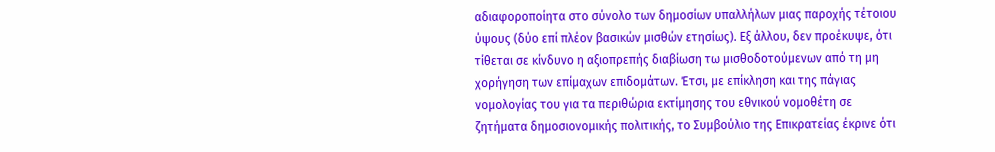αδιαφοροποίητα στο σύνολο των δημοσίων υπαλλήλων μιας παροχής τέτοιου ύψους (δύο επί πλέον βασικών μισθών ετησίως). Εξ άλλου, δεν προέκυψε, ότι τίθεται σε κίνδυνο η αξιοπρεπής διαβίωση τω μισθοδοτούμενων από τη μη χορήγηση των επίμαχων επιδομάτων. Έτσι, με επίκληση και της πάγιας νομολογίας του για τα περιθώρια εκτίμησης του εθνικού νομοθέτη σε ζητήματα δημοσιονομικής πολιτικής, το Συμβούλιο της Επικρατείας έκρινε ότι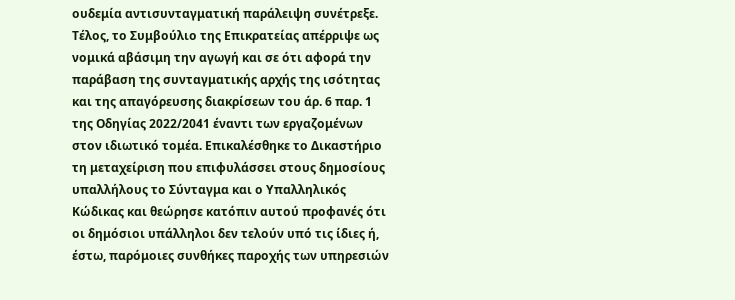ουδεμία αντισυνταγματική παράλειψη συνέτρεξε.
Τέλος, το Συμβούλιο της Επικρατείας απέρριψε ως νομικά αβάσιμη την αγωγή και σε ότι αφορά την παράβαση της συνταγματικής αρχής της ισότητας και της απαγόρευσης διακρίσεων του άρ. 6 παρ. 1 της Οδηγίας 2022/2041 έναντι των εργαζομένων στον ιδιωτικό τομέα. Επικαλέσθηκε το Δικαστήριο τη μεταχείριση που επιφυλάσσει στους δημοσίους υπαλλήλους το Σύνταγμα και ο Υπαλληλικός Κώδικας και θεώρησε κατόπιν αυτού προφανές ότι οι δημόσιοι υπάλληλοι δεν τελούν υπό τις ίδιες ή, έστω, παρόμοιες συνθήκες παροχής των υπηρεσιών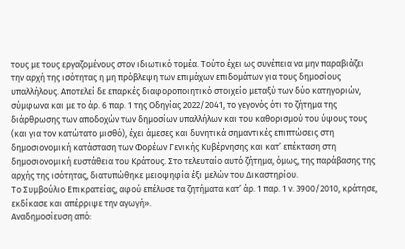τους με τους εργαζομένους στον ιδιωτικό τομέα. Τούτο έχει ως συνέπεια να μην παραβιάζει την αρχή της ισότητας η μη πρόβλεψη των επιμάχων επιδομάτων για τους δημοσίους υπαλλήλους. Αποτελεί δε επαρκές διαφοροποιητικό στοιχείο μεταξύ των δύο κατηγοριών, σύμφωνα και με το άρ. 6 παρ. 1 της Οδηγίας 2022/2041, το γεγονός ότι το ζήτημα της διάρθρωσης των αποδοχών των δημοσίων υπαλλήλων και του καθορισμού του ύψους τους (και για τον κατώτατο μισθό), έχει άμεσες και δυνητικά σημαντικές επιπτώσεις στη δημοσιονομική κατάσταση των Φορέων Γενικής Κυβέρνησης και κατ’ επέκταση στη δημοσιονομική ευστάθεια του Κράτους. Στο τελευταίο αυτό ζήτημα, όμως, της παράβασης της αρχής της ισότητας, διατυπώθηκε μειοψηφία έξι μελών του Δικαστηρίου.
Το Συμβούλιο Επικρατείας, αφού επέλυσε τα ζητήματα κατ’ άρ. 1 παρ. 1 ν. 3900/2010, κράτησε, εκδίκασε και απέρριψε την αγωγή».
Αναδημοσίευση από: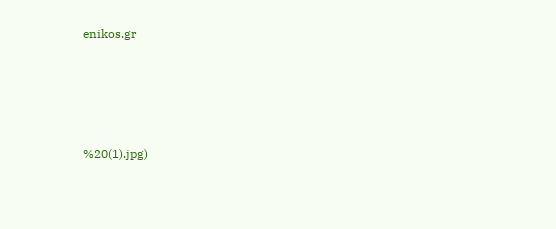enikos.gr




%20(1).jpg)